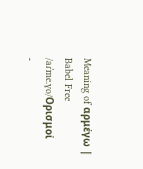Meaning of αρμέγω | Babel Free
/aɾˈme.ɣo/Ορισμοί
-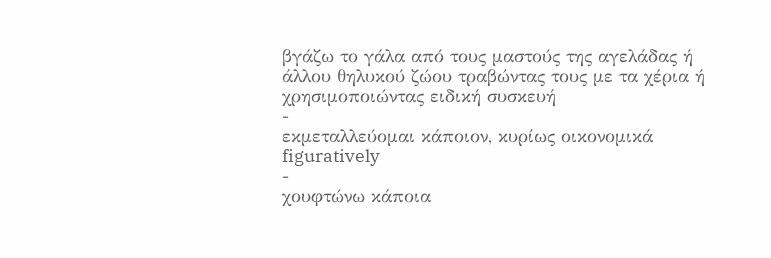βγάζω το γάλα από τους μαστούς της αγελάδας ή άλλου θηλυκού ζώου τραβώντας τους με τα χέρια ή χρησιμοποιώντας ειδική συσκευή
-
εκμεταλλεύομαι κάποιον, κυρίως οικονομικά figuratively
-
χουφτώνω κάποια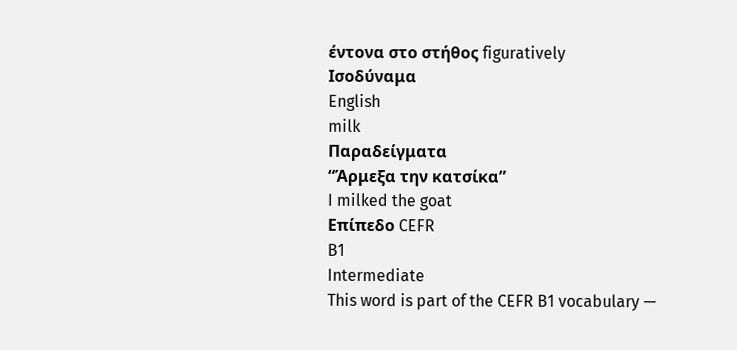έντονα στο στήθος figuratively
Ισοδύναμα
English
milk
Παραδείγματα
“Άρμεξα την κατσίκα”
I milked the goat
Επίπεδο CEFR
B1
Intermediate
This word is part of the CEFR B1 vocabulary —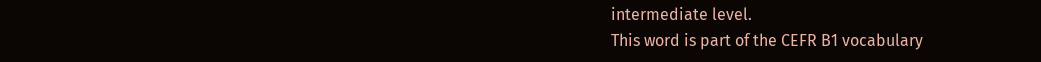intermediate level.
This word is part of the CEFR B1 vocabulary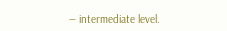— intermediate level.